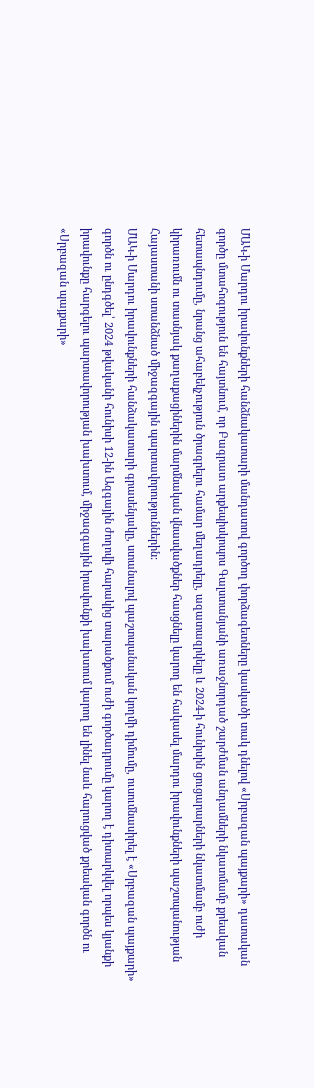ՄԱԿ-ի Մարդու իրավունքների հանձնակատարի մանդատով գործող փորձագետները կասկածի տակ դնելով «Սրբազան պայքարի» դատական գործը մտահոգություն են հայտնում, որ Բագրատ արքեպիսկոպոս Գալստանյանի առաջնորդած շարժման անդամների նկատմամբ քրեական հետապնդումը, նրանց ահաբեկչություն ծրագրելու համար մեղադրելը, ազատազրկելը և 2024-ի հունիսին ցուցարարների նկատմամբ ուժի կիրառումն ու տասնյակ քաղաքացիներին մարմնական վնասվածքներ հասցնելը կարող են հակասել մարդու իրավունքների պաշտպանության Հայաստանի ստանձնած միջազգային պարտավորություններին:
ՄԱԿ-ի Մարդու իրավունքների հանձակատարի գրասենյակը, ստանալով պաշտպանական կողմի դիմումը, ուսումնասիրել է «Սրբազան պայքարի» գործն ու ընդգծել՝ 2024 թվականի հունիսի 12-ին Ազգային ժողովի հարակից տարածքում ուժի գործադրումը կարող է դիտարկվել որպես կյանքի իրավունքը հարգելու պարտավորության խախտում, միջազգային իրավունքի խախտում կարող են լինել նաև հարուցված քրեական գործն ու «Սրբազան պայքարի»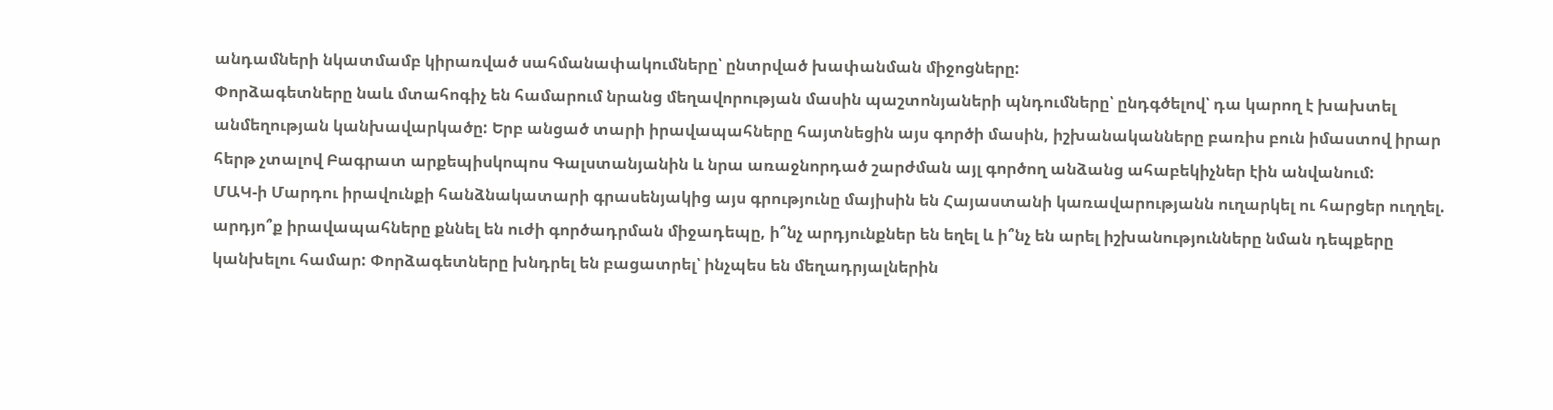անդամների նկատմամբ կիրառված սահմանափակումները՝ ընտրված խափանման միջոցները:
Փորձագետները նաև մտահոգիչ են համարում նրանց մեղավորության մասին պաշտոնյաների պնդումները՝ ընդգծելով՝ դա կարող է խախտել անմեղության կանխավարկածը: Երբ անցած տարի իրավապահները հայտնեցին այս գործի մասին, իշխանականները բառիս բուն իմաստով իրար հերթ չտալով Բագրատ արքեպիսկոպոս Գալստանյանին և նրա առաջնորդած շարժման այլ գործող անձանց ահաբեկիչներ էին անվանում:
ՄԱԿ-ի Մարդու իրավունքի հանձնակատարի գրասենյակից այս գրությունը մայիսին են Հայաստանի կառավարությանն ուղարկել ու հարցեր ուղղել. արդյո՞ք իրավապահները քննել են ուժի գործադրման միջադեպը, ի՞նչ արդյունքներ են եղել և ի՞նչ են արել իշխանությունները նման դեպքերը կանխելու համար: Փորձագետները խնդրել են բացատրել՝ ինչպես են մեղադրյալներին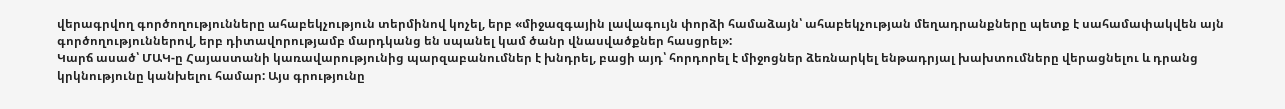վերագրվող գործողությունները ահաբեկչություն տերմինով կոչել, երբ «միջազգային լավագույն փորձի համաձայն՝ ահաբեկչության մեղադրանքները պետք է սահամափակվեն այն գործողություններով, երբ դիտավորությամբ մարդկանց են սպանել կամ ծանր վնասվածքներ հասցրել»:
Կարճ ասած՝ ՄԱԿ-ը Հայաստանի կառավարությունից պարզաբանումներ է խնդրել, բացի այդ՝ հորդորել է միջոցներ ձեռնարկել ենթադրյալ խախտումները վերացնելու և դրանց կրկնությունը կանխելու համար: Այս գրությունը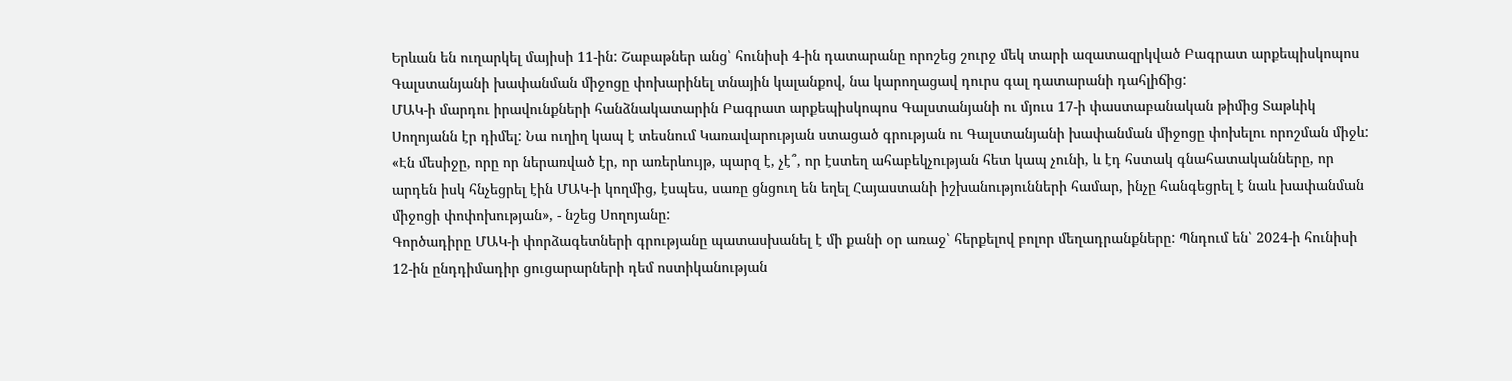Երևան են ուղարկել մայիսի 11-ին: Շաբաթներ անց՝ հունիսի 4-ին դատարանը որոշեց շուրջ մեկ տարի ազատազրկված Բագրատ արքեպիսկոպոս Գալստանյանի խափանման միջոցը փոխարինել տնային կալանքով, նա կարողացավ դուրս գալ դատարանի դահլիճից:
ՄԱԿ-ի մարդու իրավունքների հանձնակատարին Բագրատ արքեպիսկոպոս Գալստանյանի ու մյուս 17-ի փաստաբանական թիմից Տաթևիկ Սողոյանն էր դիմել: Նա ուղիղ կապ է տեսնում Կառավարության ստացած գրության ու Գալստանյանի խափանման միջոցը փոխելու որոշման միջև:
«Էն մեսիջը, որը որ ներառված էր, որ առերևույթ, պարզ է, չէ՞, որ էստեղ ահաբեկչության հետ կապ չունի, և էդ հստակ գնահատականները, որ արդեն իսկ հնչեցրել էին ՄԱԿ-ի կողմից, էսպես, սառը ցնցուղ են եղել Հայաստանի իշխանությունների համար, ինչը հանգեցրել է նաև խափանման միջոցի փոփոխության», - նշեց Սողոյանը:
Գործադիրը ՄԱԿ-ի փորձագետների գրությանը պատասխանել է մի քանի օր առաջ՝ հերքելով բոլոր մեղադրանքները: Պնդում են՝ 2024-ի հունիսի 12-ին ընդդիմադիր ցուցարարների դեմ ոստիկանության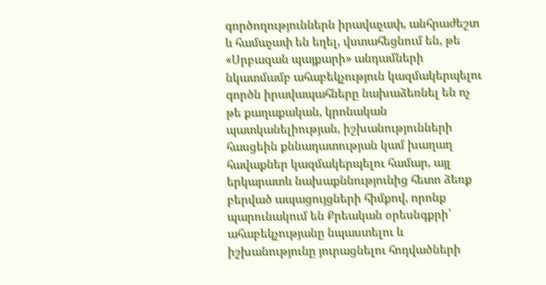գործողություններն իրավաչափ, անհրաժեշտ և համաչափ են եղել, վստահեցնում են, թե «Սրբազան պայքարի» անդամների նկատմամբ ահաբեկչություն կազմակերպելու գործն իրավապահները նախաձեռնել են ոչ թե քաղաքական, կրոնական պատկանելիության, իշխանությունների հասցեին քննադատության կամ խաղաղ հավաքներ կազմակերպելու համար, այլ երկարատև նախաքննությունից հետո ձեռք բերված ապացույցների հիմքով, որոնք պարունակում են Քրեական օրեսնգքրի՝ ահաբեկչությանը նպաստելու և իշխանությունը յուրացնելու հոդվածների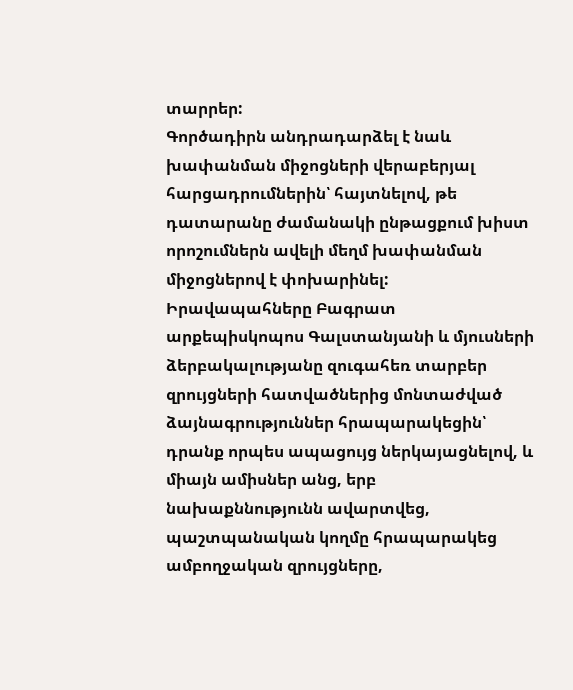տարրեր:
Գործադիրն անդրադարձել է նաև խափանման միջոցների վերաբերյալ հարցադրումներին՝ հայտնելով, թե դատարանը ժամանակի ընթացքում խիստ որոշումներն ավելի մեղմ խափանման միջոցներով է փոխարինել:
Իրավապահները Բագրատ արքեպիսկոպոս Գալստանյանի և մյուսների ձերբակալությանը զուգահեռ տարբեր զրույցների հատվածներից մոնտաժված ձայնագրություններ հրապարակեցին՝ դրանք որպես ապացույց ներկայացնելով, և միայն ամիսներ անց, երբ նախաքննությունն ավարտվեց, պաշտպանական կողմը հրապարակեց ամբողջական զրույցները,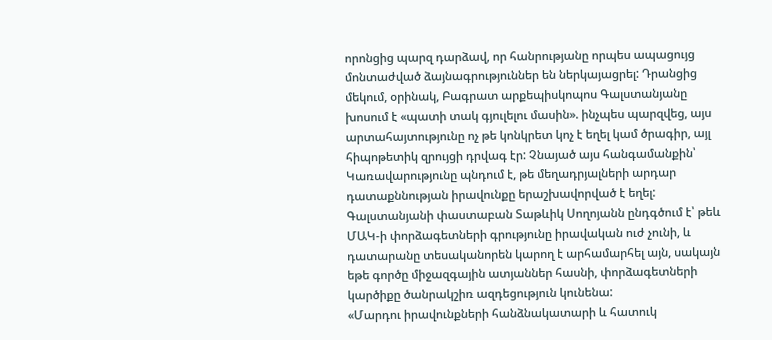որոնցից պարզ դարձավ, որ հանրությանը որպես ապացույց մոնտաժված ձայնագրություններ են ներկայացրել: Դրանցից մեկում, օրինակ, Բագրատ արքեպիսկոպոս Գալստանյանը խոսում է «պատի տակ գյուլելու մասին». ինչպես պարզվեց, այս արտահայտությունը ոչ թե կոնկրետ կոչ է եղել կամ ծրագիր, այլ հիպոթետիկ զրույցի դրվագ էր: Չնայած այս հանգամանքին՝ Կառավարությունը պնդում է, թե մեղադրյալների արդար դատաքննության իրավունքը երաշխավորված է եղել:
Գալստանյանի փաստաբան Տաթևիկ Սողոյանն ընդգծում է՝ թեև ՄԱԿ-ի փորձագետների գրությունը իրավական ուժ չունի, և դատարանը տեսականորեն կարող է արհամարհել այն, սակայն եթե գործը միջազգային ատյաններ հասնի, փորձագետների կարծիքը ծանրակշիռ ազդեցություն կունենա:
«Մարդու իրավունքների հանձնակատարի և հատուկ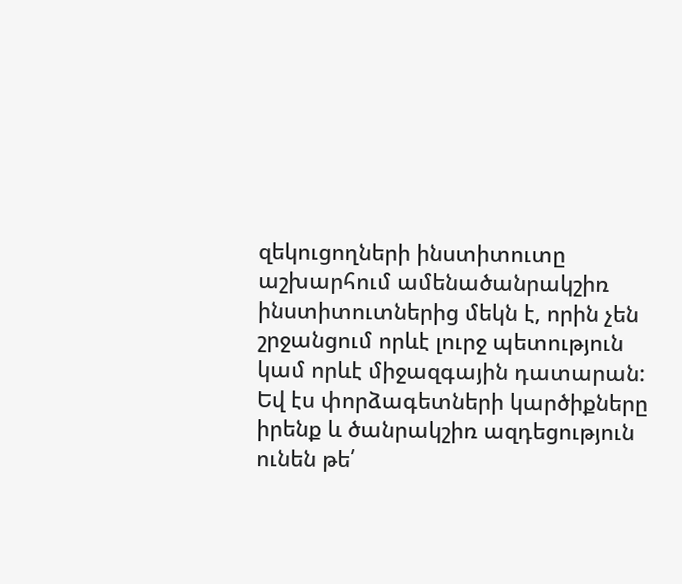զեկուցողների ինստիտուտը աշխարհում ամենածանրակշիռ ինստիտուտներից մեկն է, որին չեն շրջանցում որևէ լուրջ պետություն կամ որևէ միջազգային դատարան: Եվ էս փորձագետների կարծիքները իրենք և ծանրակշիռ ազդեցություն ունեն թե՛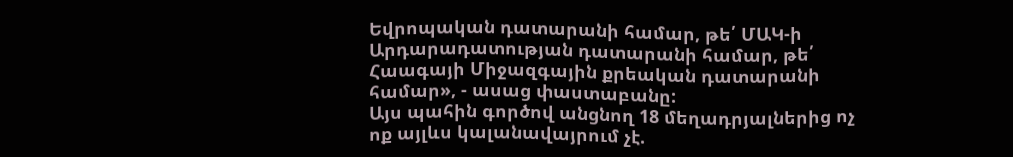Եվրոպական դատարանի համար, թե՛ ՄԱԿ-ի Արդարադատության դատարանի համար, թե՛ Հաագայի Միջազգային քրեական դատարանի համար», - ասաց փաստաբանը:
Այս պահին գործով անցնող 18 մեղադրյալներից ոչ ոք այլևս կալանավայրում չէ.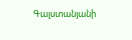Գալստանյանի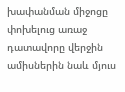խափանման միջոցը փոխելուց առաջ դատավորը վերջին ամիսներին նաև մյուս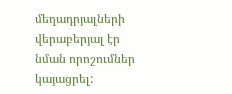մեղադրյալների վերաբերյալ էր նման որոշումներ կայացրել: